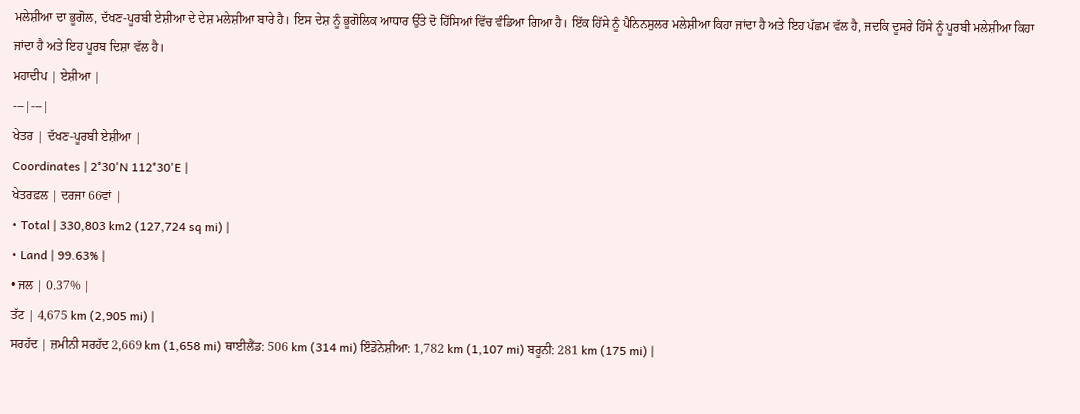ਮਲੇਸ਼ੀਆ ਦਾ ਭੂਗੋਲ, ਦੱਖਣ-ਪੂਰਬੀ ਏਸ਼ੀਆ ਦੇ ਦੇਸ਼ ਮਲੇਸ਼ੀਆ ਬਾਰੇ ਹੈ। ਇਸ ਦੇਸ਼ ਨੂੰ ਭੂਗੋਲਿਕ ਆਧਾਰ ਉੱਤੇ ਦੋ ਹਿੱਸਿਆਂ ਵਿੱਚ ਵੰਡਿਆ ਗਿਆ ਹੈ। ਇੱਕ ਹਿੱਸੇ ਨੂੰ ਪੈਨਿਨਸੁਲਰ ਮਲੇਸ਼ੀਆ ਕਿਹਾ ਜਾਂਦਾ ਹੈ ਅਤੇ ਇਹ ਪੱਛਮ ਵੱਲ ਹੈ, ਜਦਕਿ ਦੂਸਰੇ ਹਿੱਸੇ ਨੂੰ ਪੂਰਬੀ ਮਲੇਸ਼ੀਆ ਕਿਹਾ ਜਾਂਦਾ ਹੈ ਅਤੇ ਇਹ ਪੂਰਬ ਦਿਸ਼ਾ ਵੱਲ ਹੈ।
ਮਹਾਦੀਪ | ਏਸ਼ੀਆ |
---|---|
ਖੇਤਰ | ਦੱਖਣ-ਪੂਰਬੀ ਏਸ਼ੀਆ |
Coordinates | 2°30'N 112°30'E |
ਖੇਤਰਫ਼ਲ | ਦਰਜਾ 66ਵਾਂ |
• Total | 330,803 km2 (127,724 sq mi) |
• Land | 99.63% |
• ਜਲ | 0.37% |
ਤੱਟ | 4,675 km (2,905 mi) |
ਸਰਹੱਦ | ਜ਼ਮੀਨੀ ਸਰਹੱਦ 2,669 km (1,658 mi) ਥਾਈਲੈਂਡ: 506 km (314 mi) ਇੰਡੋਨੇਸ਼ੀਆ: 1,782 km (1,107 mi) ਬਰੂਨੀ: 281 km (175 mi) |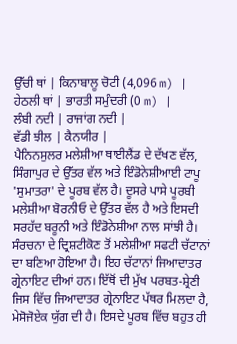ਉੱਚੀ ਥਾਂ | ਕਿਨਾਬਾਲੂ ਚੋਟੀ (4,096 m) |
ਹੇਠਲੀ ਥਾਂ | ਭਾਰਤੀ ਸਮੁੰਦਰੀ (0 m) |
ਲੰਬੀ ਨਦੀ | ਰਾਜਾਂਗ ਨਦੀ |
ਵੱਡੀ ਝੀਲ | ਕੈਨਯੀਰ |
ਪੈਨਿਨਸੁਲਰ ਮਲੇਸ਼ੀਆ ਥਾਈਲੈਂਡ ਦੇ ਦੱਖਣ ਵੱਲ, ਸਿੰਗਾਪੁਰ ਦੇ ਉੱਤਰ ਵੱਲ ਅਤੇ ਇੰਡੋਨੇਸ਼ੀਆਈ ਟਾਪੂ 'ਸੁਮਾਤਰਾ' ਦੇ ਪੂਰਬ ਵੱਲ ਹੈ। ਦੂਸਰੇ ਪਾਸੇ ਪੂਰਬੀ ਮਲੇਸ਼ੀਆ ਬੋਰਨੀਓ ਦੇ ਉੱਤਰ ਵੱਲ ਹੈ ਅਤੇ ਇਸਦੀ ਸਰਹੱਦ ਬਰੂਨੀ ਅਤੇ ਇੰਡੋਨੇਸ਼ੀਆ ਨਾਲ ਸਾਂਝੀ ਹੈ।
ਸੰਰਚਨਾ ਦੇ ਦ੍ਰਿਸ਼ਟੀਕੋਣ ਤੋਂ ਮਲੇਸ਼ੀਆ ਸਫਟੀ ਚੱਟਾਨਾਂ ਦਾ ਬਣਿਆ ਹੋਇਆ ਹੈ। ਇਹ ਚੱਟਾਨਾਂ ਜਿਆਦਾਤਰ ਗ੍ਰੇਨਾਇਟ ਦੀਆਂ ਹਨ। ਇੱਥੋਂ ਦੀ ਮੁੱਖ ਪਰਬਤ-ਸ਼੍ਰੇਣੀ ਜਿਸ ਵਿੱਚ ਜਿਆਦਾਤਰ ਗ੍ਰੇਨਾਇਟ ਪੱਥਰ ਮਿਲਦਾ ਹੈ, ਮੇਸੋਜੋਏਕ ਯੁੱਗ ਦੀ ਹੈ। ਇਸਦੇ ਪੂਰਬ ਵਿੱਚ ਬਹੁਤ ਹੀ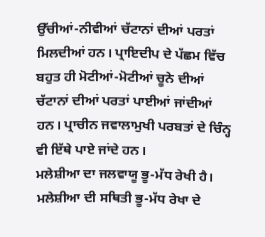ਉੱਚੀਆਂ-ਨੀਵੀਆਂ ਚੱਟਾਨਾਂ ਦੀਆਂ ਪਰਤਾਂ ਮਿਲਦੀਆਂ ਹਨ। ਪ੍ਰਾਇਦੀਪ ਦੇ ਪੱਛਮ ਵਿੱਚ ਬਹੁਤ ਹੀ ਮੋਟੀਆਂ-ਮੋਟੀਆਂ ਚੂਨੇ ਦੀਆਂ ਚੱਟਾਨਾਂ ਦੀਆਂ ਪਰਤਾਂ ਪਾਈਆਂ ਜਾਂਦੀਆਂ ਹਨ। ਪ੍ਰਾਚੀਨ ਜਵਾਲਾਮੁਖੀ ਪਰਬਤਾਂ ਦੇ ਚਿੰਨ੍ਹ ਵੀ ਇੱਥੇ ਪਾਏ ਜਾਂਦੇ ਹਨ।
ਮਲੇਸ਼ੀਆ ਦਾ ਜਲਵਾਯੂ ਭੂ-ਮੱਧ ਰੇਖੀ ਹੈ। ਮਲੇਸ਼ੀਆ ਦੀ ਸਥਿਤੀ ਭੂ-ਮੱਧ ਰੇਖਾ ਦੇ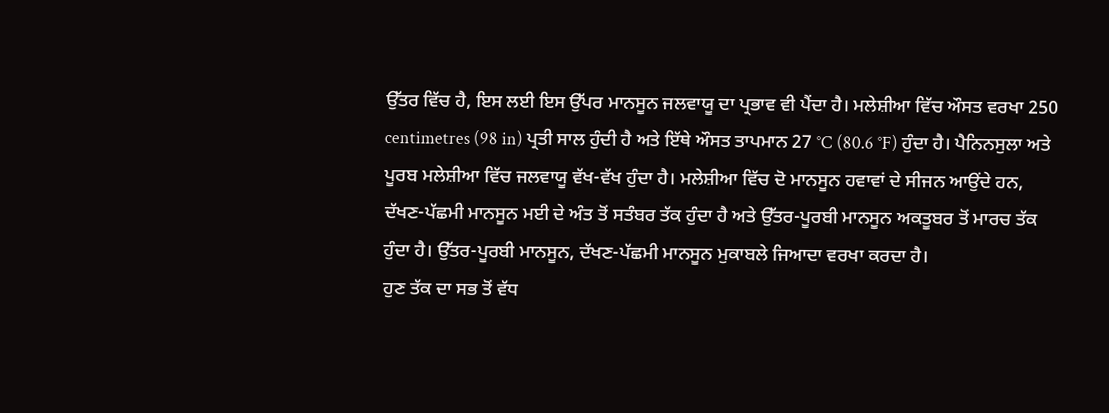ਉੱਤਰ ਵਿੱਚ ਹੈ, ਇਸ ਲਈ ਇਸ ਉੱਪਰ ਮਾਨਸੂਨ ਜਲਵਾਯੂ ਦਾ ਪ੍ਰਭਾਵ ਵੀ ਪੈਂਦਾ ਹੈ। ਮਲੇਸ਼ੀਆ ਵਿੱਚ ਔਸਤ ਵਰਖਾ 250 centimetres (98 in) ਪ੍ਰਤੀ ਸਾਲ ਹੁੰਦੀ ਹੈ ਅਤੇ ਇੱਥੇ ਔਸਤ ਤਾਪਮਾਨ 27 °C (80.6 °F) ਹੁੰਦਾ ਹੈ। ਪੈਨਿਨਸੁਲਾ ਅਤੇ ਪੂਰਬ ਮਲੇਸ਼ੀਆ ਵਿੱਚ ਜਲਵਾਯੂ ਵੱਖ-ਵੱਖ ਹੁੰਦਾ ਹੈ। ਮਲੇਸ਼ੀਆ ਵਿੱਚ ਦੋ ਮਾਨਸੂਨ ਹਵਾਵਾਂ ਦੇ ਸੀਜਨ ਆਉਂਦੇ ਹਨ, ਦੱਖਣ-ਪੱਛਮੀ ਮਾਨਸੂਨ ਮਈ ਦੇ ਅੰਤ ਤੋਂ ਸਤੰਬਰ ਤੱਕ ਹੁੰਦਾ ਹੈ ਅਤੇ ਉੱਤਰ-ਪੂਰਬੀ ਮਾਨਸੂਨ ਅਕਤੂਬਰ ਤੋਂ ਮਾਰਚ ਤੱਕ ਹੁੰਦਾ ਹੈ। ਉੱਤਰ-ਪੂਰਬੀ ਮਾਨਸੂਨ, ਦੱਖਣ-ਪੱਛਮੀ ਮਾਨਸੂਨ ਮੁਕਾਬਲੇ ਜਿਆਦਾ ਵਰਖਾ ਕਰਦਾ ਹੈ।
ਹੁਣ ਤੱਕ ਦਾ ਸਭ ਤੋਂ ਵੱਧ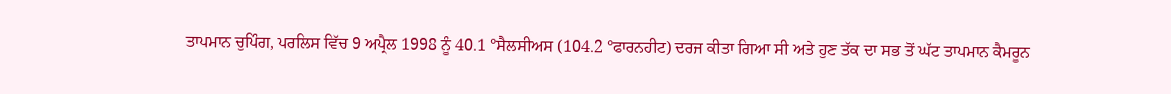ਤਾਪਮਾਨ ਚੁਪਿੰਗ, ਪਰਲਿਸ ਵਿੱਚ 9 ਅਪ੍ਰੈਲ 1998 ਨੂੰ 40.1 °ਸੈਲਸੀਅਸ (104.2 °ਫਾਰਨਹੀਟ) ਦਰਜ ਕੀਤਾ ਗਿਆ ਸੀ ਅਤੇ ਹੁਣ ਤੱਕ ਦਾ ਸਭ ਤੋਂ ਘੱਟ ਤਾਪਮਾਨ ਕੈਮਰੂਨ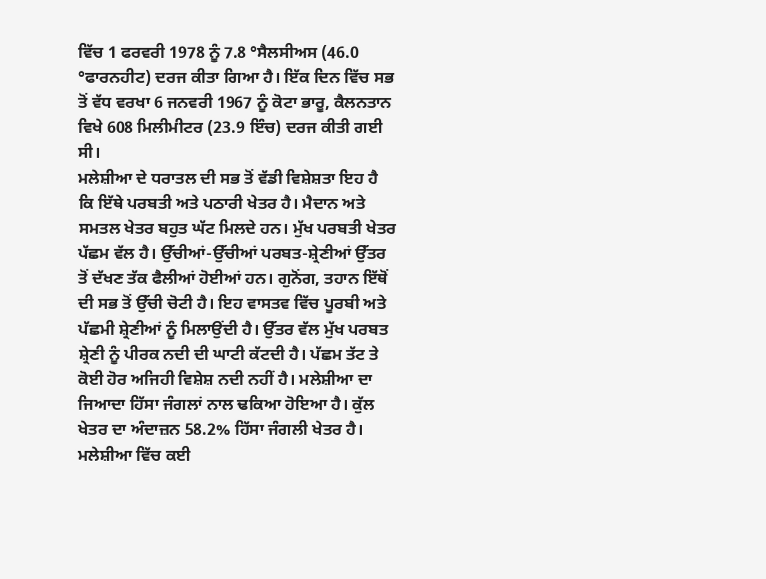ਵਿੱਚ 1 ਫਰਵਰੀ 1978 ਨੂੰ 7.8 °ਸੈਲਸੀਅਸ (46.0 °ਫਾਰਨਹੀਟ) ਦਰਜ ਕੀਤਾ ਗਿਆ ਹੈ। ਇੱਕ ਦਿਨ ਵਿੱਚ ਸਭ ਤੋਂ ਵੱਧ ਵਰਖਾ 6 ਜਨਵਰੀ 1967 ਨੂੰ ਕੋਟਾ ਭਾਰੂ, ਕੈਲਨਤਾਨ ਵਿਖੇ 608 ਮਿਲੀਮੀਟਰ (23.9 ਇੰਚ) ਦਰਜ ਕੀਤੀ ਗਈ ਸੀ।
ਮਲੇਸ਼ੀਆ ਦੇ ਧਰਾਤਲ ਦੀ ਸਭ ਤੋਂ ਵੱਡੀ ਵਿਸ਼ੇਸ਼ਤਾ ਇਹ ਹੈ ਕਿ ਇੱਥੇ ਪਰਬਤੀ ਅਤੇ ਪਠਾਰੀ ਖੇਤਰ ਹੈ। ਮੈਦਾਨ ਅਤੇ ਸਮਤਲ ਖੇਤਰ ਬਹੁਤ ਘੱਟ ਮਿਲਦੇ ਹਨ। ਮੁੱਖ ਪਰਬਤੀ ਖੇਤਰ ਪੱਛਮ ਵੱਲ ਹੈ। ਉੱਚੀਆਂ-ਉੱਚੀਆਂ ਪਰਬਤ-ਸ਼੍ਰੇਣੀਆਂ ਉੱਤਰ ਤੋਂ ਦੱਖਣ ਤੱਕ ਫੈਲੀਆਂ ਹੋਈਆਂ ਹਨ। ਗੁਨੋਂਗ, ਤਹਾਨ ਇੱਥੋਂ ਦੀ ਸਭ ਤੋਂ ਉੱਚੀ ਚੋਟੀ ਹੈ। ਇਹ ਵਾਸਤਵ ਵਿੱਚ ਪੂਰਬੀ ਅਤੇ ਪੱਛਮੀ ਸ਼੍ਰੇਣੀਆਂ ਨੂੰ ਮਿਲਾਉਂਦੀ ਹੈ। ਉੱਤਰ ਵੱਲ ਮੁੱਖ ਪਰਬਤ ਸ਼੍ਰੇਣੀ ਨੂੰ ਪੀਰਕ ਨਦੀ ਦੀ ਘਾਟੀ ਕੱਟਦੀ ਹੈ। ਪੱਛਮ ਤੱਟ ਤੇ ਕੋਈ ਹੋਰ ਅਜਿਹੀ ਵਿਸ਼ੇਸ਼ ਨਦੀ ਨਹੀਂ ਹੈ। ਮਲੇਸ਼ੀਆ ਦਾ ਜਿਆਦਾ ਹਿੱਸਾ ਜੰਗਲਾਂ ਨਾਲ ਢਕਿਆ ਹੋਇਆ ਹੈ। ਕੁੱਲ ਖੇਤਰ ਦਾ ਅੰਦਾਜ਼ਨ 58.2% ਹਿੱਸਾ ਜੰਗਲੀ ਖੇਤਰ ਹੈ।
ਮਲੇਸ਼ੀਆ ਵਿੱਚ ਕਈ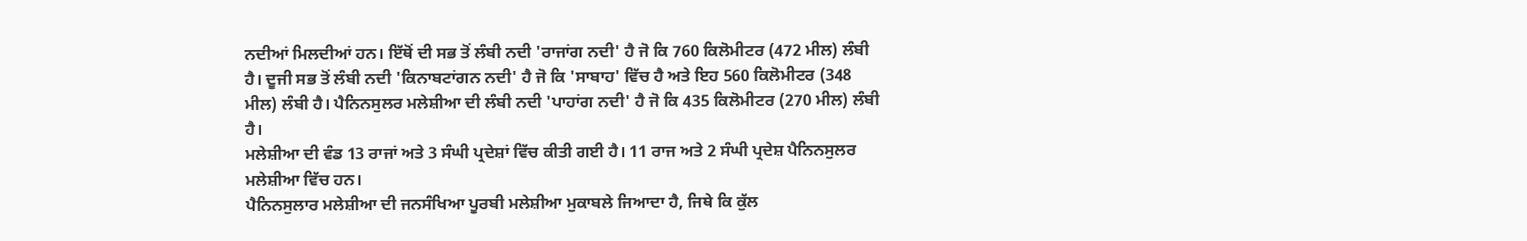ਨਦੀਆਂ ਮਿਲਦੀਆਂ ਹਨ। ਇੱਥੋਂ ਦੀ ਸਭ ਤੋਂ ਲੰਬੀ ਨਦੀ 'ਰਾਜਾਂਗ ਨਦੀ' ਹੈ ਜੋ ਕਿ 760 ਕਿਲੋਮੀਟਰ (472 ਮੀਲ) ਲੰਬੀ ਹੈ। ਦੂਜੀ ਸਭ ਤੋਂ ਲੰਬੀ ਨਦੀ 'ਕਿਨਾਬਟਾਂਗਨ ਨਦੀ' ਹੈ ਜੋ ਕਿ 'ਸਾਬਾਹ' ਵਿੱਚ ਹੈ ਅਤੇ ਇਹ 560 ਕਿਲੋਮੀਟਰ (348 ਮੀਲ) ਲੰਬੀ ਹੈ। ਪੈਨਿਨਸੁਲਰ ਮਲੇਸ਼ੀਆ ਦੀ ਲੰਬੀ ਨਦੀ 'ਪਾਹਾਂਗ ਨਦੀ' ਹੈ ਜੋ ਕਿ 435 ਕਿਲੋਮੀਟਰ (270 ਮੀਲ) ਲੰਬੀ ਹੈ।
ਮਲੇਸ਼ੀਆ ਦੀ ਵੰਡ 13 ਰਾਜਾਂ ਅਤੇ 3 ਸੰਘੀ ਪ੍ਰਦੇਸ਼ਾਂ ਵਿੱਚ ਕੀਤੀ ਗਈ ਹੈ। 11 ਰਾਜ ਅਤੇ 2 ਸੰਘੀ ਪ੍ਰਦੇਸ਼ ਪੈਨਿਨਸੁਲਰ ਮਲੇਸ਼ੀਆ ਵਿੱਚ ਹਨ।
ਪੈਨਿਨਸੁਲਾਰ ਮਲੇਸ਼ੀਆ ਦੀ ਜਨਸੰਖਿਆ ਪੂਰਬੀ ਮਲੇਸ਼ੀਆ ਮੁਕਾਬਲੇ ਜਿਆਦਾ ਹੈ, ਜਿਥੇ ਕਿ ਕੁੱਲ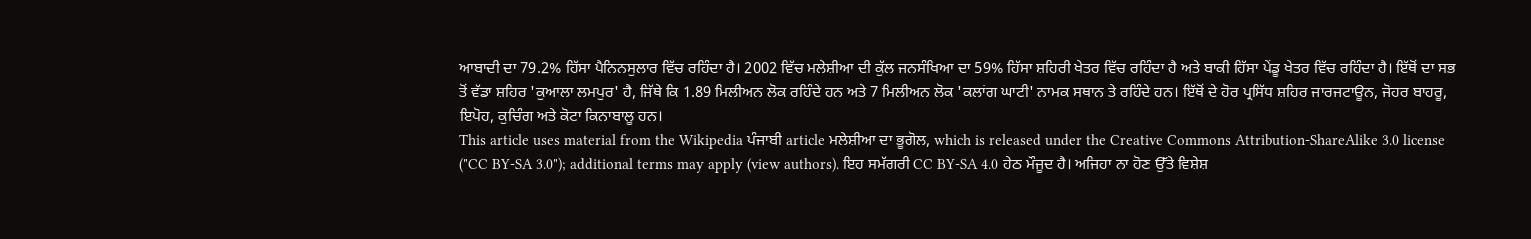ਆਬਾਦੀ ਦਾ 79.2% ਹਿੱਸਾ ਪੈਨਿਨਸੁਲਾਰ ਵਿੱਚ ਰਹਿੰਦਾ ਹੈ। 2002 ਵਿੱਚ ਮਲੇਸ਼ੀਆ ਦੀ ਕੁੱਲ ਜਨਸੰਖਿਆ ਦਾ 59% ਹਿੱਸਾ ਸ਼ਹਿਰੀ ਖੇਤਰ ਵਿੱਚ ਰਹਿੰਦਾ ਹੈ ਅਤੇ ਬਾਕੀ ਹਿੱਸਾ ਪੇਂਡੂ ਖੇਤਰ ਵਿੱਚ ਰਹਿੰਦਾ ਹੈ। ਇੱਥੋਂ ਦਾ ਸਭ ਤੋਂ ਵੱਡਾ ਸ਼ਹਿਰ 'ਕੁਆਲਾ ਲਮਪੁਰ' ਹੈ, ਜਿੱਥੇ ਕਿ 1.89 ਮਿਲੀਅਨ ਲੋਕ ਰਹਿੰਦੇ ਹਨ ਅਤੇ 7 ਮਿਲੀਅਨ ਲੋਕ 'ਕਲਾਂਗ ਘਾਟੀ' ਨਾਮਕ ਸਥਾਨ ਤੇ ਰਹਿੰਦੇ ਹਨ। ਇੱਥੋਂ ਦੇ ਹੋਰ ਪ੍ਰਸਿੱਧ ਸ਼ਹਿਰ ਜਾਰਜਟਾਊਨ, ਜੋਹਰ ਬਾਹਰੂ, ਇਪੋਹ, ਕੁਚਿੰਗ ਅਤੇ ਕੋਟਾ ਕਿਨਾਬਾਲੂ ਹਨ।
This article uses material from the Wikipedia ਪੰਜਾਬੀ article ਮਲੇਸ਼ੀਆ ਦਾ ਭੂਗੋਲ, which is released under the Creative Commons Attribution-ShareAlike 3.0 license ("CC BY-SA 3.0"); additional terms may apply (view authors). ਇਹ ਸਮੱਗਰੀ CC BY-SA 4.0 ਹੇਠ ਮੌਜੂਦ ਹੈ। ਅਜਿਹਾ ਨਾ ਹੋਣ ਉੱਤੇ ਵਿਸ਼ੇਸ਼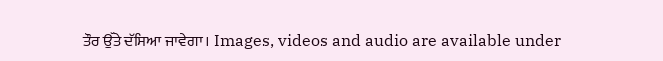ਤੌਰ ਉੱਤੇ ਦੱਸਿਆ ਜਾਵੇਗਾ। Images, videos and audio are available under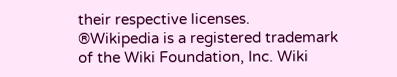their respective licenses.
®Wikipedia is a registered trademark of the Wiki Foundation, Inc. Wiki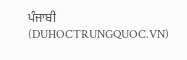ਪੰਜਾਬੀ (DUHOCTRUNGQUOC.VN)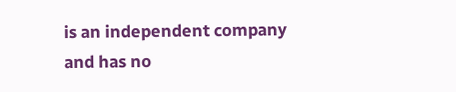is an independent company and has no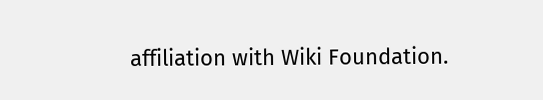affiliation with Wiki Foundation.